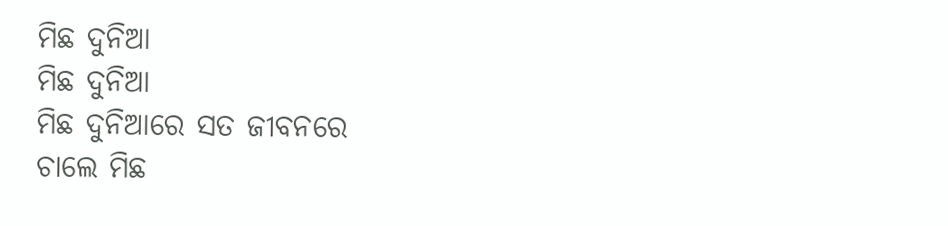ମିଛ ଦୁନିଆ
ମିଛ ଦୁନିଆ
ମିଛ ଦୁନିଆରେ ସତ ଜୀବନରେ
ଚାଲେ ମିଛ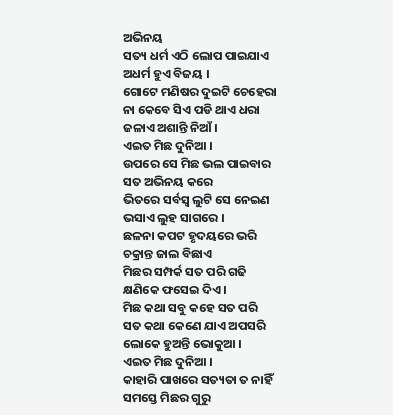ଅଭିନୟ
ସତ୍ୟ ଧର୍ମ ଏଠି ଲୋପ ପାଇଯାଏ
ଅଧର୍ମ ହୁଏ ବିଜୟ ।
ଗୋଟେ ମଣିଷର ଦୁଇଟି ଚେହେରା
ନା କେବେ ସିଏ ପଡି ଥାଏ ଧରା
ଜଳାଏ ଅଶାନ୍ତି ନିଆଁ ।
ଏଇତ ମିଛ ଦୁନିଆ ।
ଉପରେ ସେ ମିଛ ଭଲ ପାଇବାର
ସତ ଅଭିନୟ କରେ
ଭିତରେ ସର୍ବସ୍ଵ ଲୁଟି ସେ ନେଇଣ
ଭସାଏ ଲୁହ ସାଗରେ ।
ଛଳନା କପଟ ହୃଦୟରେ ଭରି
ଚକ୍ରାନ୍ତ ଜାଲ ବିଛାଏ
ମିଛର ସମ୍ପର୍କ ସତ ପରି ଗଢି
କ୍ଷଣିକେ ଫସେଇ ଦିଏ ।
ମିଛ କଥା ସବୁ କହେ ସତ ପରି
ସତ କଥା କେଣେ ଯାଏ ଅପସରି
ଲୋକେ ହୁଅନ୍ତି ଭୋକୁଆ ।
ଏଇତ ମିଛ ଦୁନିଆ ।
କାହାରି ପାଖରେ ସତ୍ୟତା ତ ନାହିଁ
ସମସ୍ତେ ମିଛର ଗୁରୁ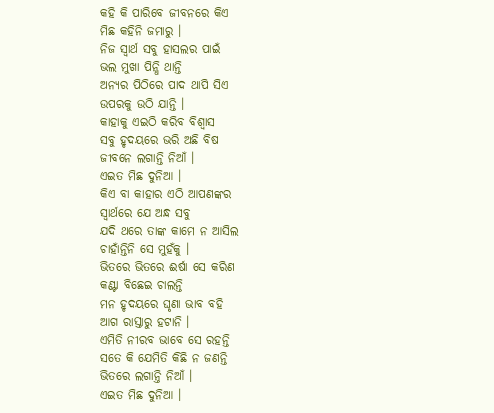କହି କି ପାରିବେ ଜୀବନରେ କିଏ
ମିଛ କହିନି ଜମାରୁ ।
ନିଜ ସ୍ୱାର୍ଥ ସବୁ ହାସଲର ପାଇଁ
ଭଲ ମୁଖା ପିନ୍ଧି ଥାନ୍ତି
ଅନ୍ୟର ପିଠିରେ ପାଦ ଥାପି ସିଏ
ଉପରକୁ ଉଠି ଯାନ୍ତି ।
କାହାକୁ ଏଇଠି କରିବ ବିଶ୍ୱାସ
ସବୁ ହୃଦୟରେ ଭରି ଅଛି ବିଷ
ଜୀବନେ ଲଗାନ୍ତି ନିଆଁ ।
ଏଇତ ମିଛ ଦୁନିଆ ।
କିଏ ବା କାହାର ଏଠି ଆପଣଙ୍କର
ସ୍ୱାର୍ଥରେ ଯେ ଅନ୍ଧ ସବୁ
ଯଦି ଥରେ ତାଙ୍କ କାମେ ନ ଆସିଲ
ଚାହାଁନ୍ତିନି ସେ ମୁହଁକୁ ।
ଭିତରେ ଭିତରେ ଈର୍ଷା ସେ କରିଣ
କଣ୍ଟା ବିଛେଇ ଚାଲନ୍ତି
ମନ ହୃଦୟରେ ଘୃଣା ଭାବ ବହି
ଆଗ ରାସ୍ତାରୁ ହଟାନି ।
ଏମିତି ନୀରବ ଭାବେ ସେ ରହନ୍ତି
ସତେ କି ଯେମିତି କିଛି ନ ଜଣନ୍ତି
ଭିତରେ ଲଗାନ୍ତି ନିଆଁ ।
ଏଇତ ମିଛ ଦୁନିଆ ।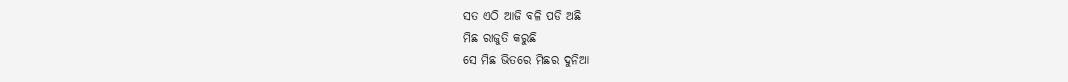ସତ ଏଠି ଆଜି ବଳି ପଡି ଅଛି
ମିଛ ରାଜୁତି କରୁଛି
ସେ ମିଛ ଭିତରେ ମିଛର ଦୁନିଆ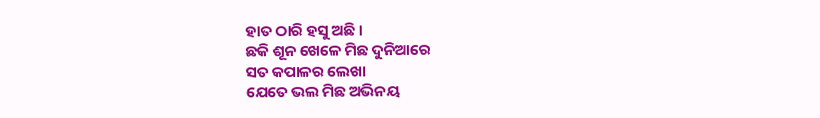ହାତ ଠାରି ହସୁ ଅଛି ।
ଛକି ଶୂନ ଖେଳେ ମିଛ ଦୁନିଆରେ
ସତ କପାଳର ଲେଖା
ଯେତେ ଭଲ ମିଛ ଅଭିନୟ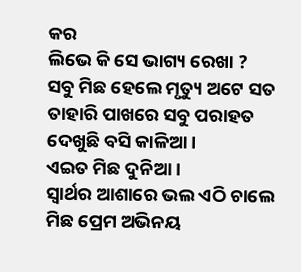କର
ଲିଭେ କି ସେ ଭାଗ୍ୟ ରେଖା ?
ସବୁ ମିଛ ହେଲେ ମୃତ୍ୟୁ ଅଟେ ସତ
ତାହାରି ପାଖରେ ସବୁ ପରାହତ
ଦେଖୁଛି ବସି କାଳିଆ ।
ଏଇତ ମିଛ ଦୁନିଆ ।
ସ୍ୱାର୍ଥର ଆଶାରେ ଭଲ ଏଠି ଚାଲେ
ମିଛ ପ୍ରେମ ଅଭିନୟ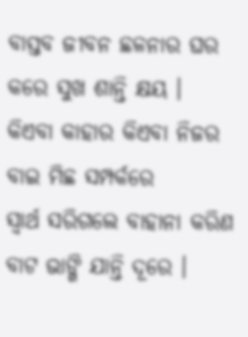ବାସ୍ତବ ଜୀବନ ଛଳନାର ଘର
କରେ ସୁଖ ଶାନ୍ତି କ୍ଷୟ ।
କିଏବା କାହାର କିଏବା ନିଜର
ବାଇ ମିଛ ସମ୍ପର୍କରେ
ସ୍ୱାର୍ଥ ସରିଗଲେ ବାହାନା କରିଣ
ବାଟ ଭାଙ୍ଗି ଯାନ୍ତି ଦୂରେ ।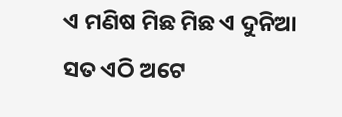ଏ ମଣିଷ ମିଛ ମିଛ ଏ ଦୁନିଆ
ସତ ଏଠି ଅଟେ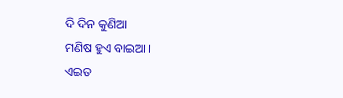ଦି ଦିନ କୁଣିଆ
ମଣିଷ ହୁଏ ବାଇଆ ।
ଏଇତ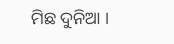ମିଛ ଦୁନିଆ ।